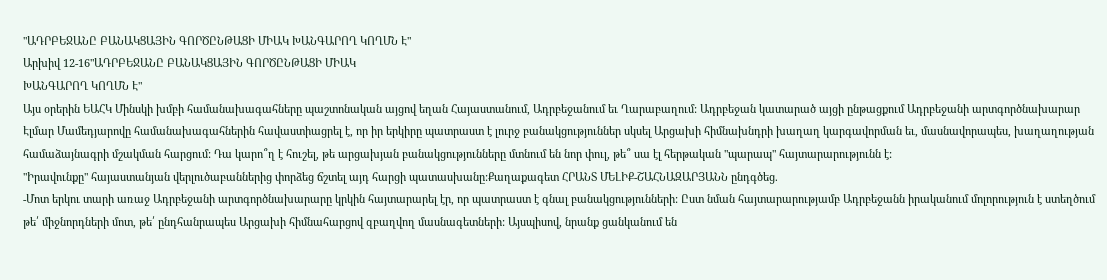"ԱԴՐԲԵՋԱՆԸ ԲԱՆԱԿՑԱՅԻՆ ԳՈՐԾԸՆԹԱՑԻ ՄԻԱԿ ԽԱՆԳԱՐՈՂ ԿՈՂՄՆ Է"
Արխիվ 12-16"ԱԴՐԲԵՋԱՆԸ ԲԱՆԱԿՑԱՅԻՆ ԳՈՐԾԸՆԹԱՑԻ ՄԻԱԿ
ԽԱՆԳԱՐՈՂ ԿՈՂՄՆ Է"
Այս օրերին ԵԱՀԿ Մինսկի խմբի համանախագահները պաշտոնական այցով եղան Հայաստանում, Ադրբեջանում եւ Ղարաբաղում: Ադրբեջան կատարած այցի ընթացքում Ադրբեջանի արտգործնախարար Էլմար Մամեդյարովը համանախագահներին հավաստիացրել է, որ իր երկիրը պատրաստ է լուրջ բանակցություններ սկսել Արցախի հիմնախնդրի խաղաղ կարգավորման եւ, մասնավորապես, խաղաղության համաձայնագրի մշակման հարցում: Դա կարո՞ղ է հուշել, թե արցախյան բանակցությունները մտնում են նոր փուլ, թե՞ սա էլ հերթական "պարապ" հայտարարությունն է:
"Իրավունքը" հայաստանյան վերլուծաբաններից փորձեց ճշտել այդ հարցի պատասխանը:Քաղաքագետ ՀՐԱՆՏ ՄԵԼԻՔ-ՇԱՀՆԱԶԱՐՅԱՆՆ ընդգծեց.
-Մոտ երկու տարի առաջ Ադրբեջանի արտգործնախարարը կրկին հայտարարել էր, որ պատրաստ է գնալ բանակցությունների: Ըստ նման հայտարարությամբ Ադրբեջանն իրականում մոլորություն է ստեղծում թե՛ միջնորդների մոտ, թե՛ ընդհանրապես Արցախի հիմնահարցով զբաղվող մասնագետների: Այսպիսով, նրանք ցանկանում են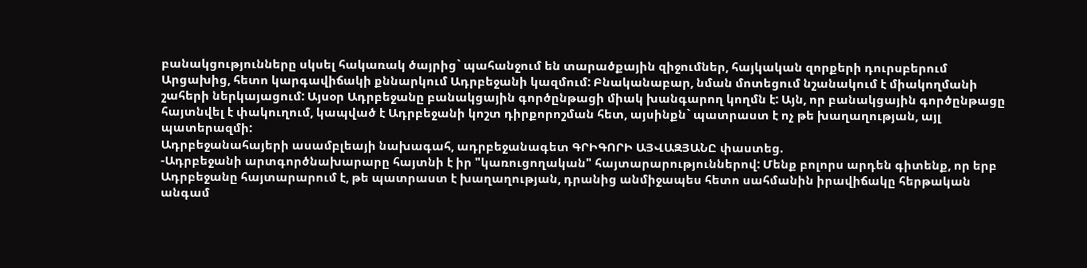բանակցությունները սկսել հակառակ ծայրից` պահանջում են տարածքային զիջումներ, հայկական զորքերի դուրսբերում Արցախից, հետո կարգավիճակի քննարկում Ադրբեջանի կազմում: Բնականաբար, նման մոտեցում նշանակում է միակողմանի շահերի ներկայացում: Այսօր Ադրբեջանը բանակցային գործընթացի միակ խանգարող կողմն է: Այն, որ բանակցային գործընթացը հայտնվել է փակուղում, կապված է Ադրբեջանի կոշտ դիրքորոշման հետ, այսինքն` պատրաստ է ոչ թե խաղաղության, այլ պատերազմի:
Ադրբեջանահայերի ասամբլեայի նախագահ, ադրբեջանագետ ԳՐԻԳՈՐԻ ԱՅՎԱԶՅԱՆԸ փաստեց.
-Ադրբեջանի արտգործնախարարը հայտնի է իր "կառուցողական" հայտարարություններով: Մենք բոլորս արդեն գիտենք, որ երբ Ադրբեջանը հայտարարում է, թե պատրաստ է խաղաղության, դրանից անմիջապես հետո սահմանին իրավիճակը հերթական անգամ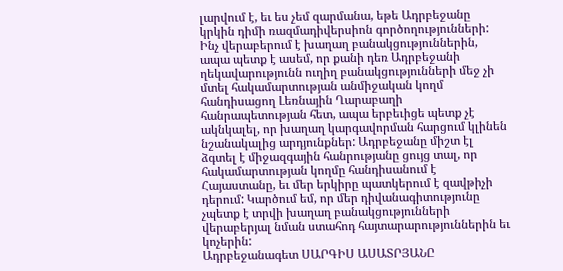լարվում է, եւ ես չեմ զարմանա, եթե Ադրբեջանը կրկին դիմի ռազմադիվերսիոն գործողությունների: Ինչ վերաբերում է խաղաղ բանակցություններին, ապա պետք է ասեմ, որ քանի դեռ Ադրբեջանի ղեկավարությունն ուղիղ բանակցությունների մեջ չի մտել հակամարտության անմիջական կողմ հանդիսացող Լեռնային Ղարաբաղի հանրապետության հետ, ապա երբեւիցե պետք չէ ակնկալել, որ խաղաղ կարգավորման հարցում կլինեն նշանակալից արդյունքներ: Ադրբեջանը միշտ էլ ձգտել է միջազգային հանրությանը ցույց տալ, որ հակամարտության կողմը հանդիսանում է Հայաստանը, եւ մեր երկիրը պատկերում է զավթիչի դերում: Կարծում եմ, որ մեր դիվանագիտությունը չպետք է տրվի խաղաղ բանակցությունների վերաբերյալ նման ստահոդ հայտարարություններին եւ կոչերին:
Ադրբեջանագետ ՍԱՐԳԻՍ ԱՍԱՏՐՅԱՆԸ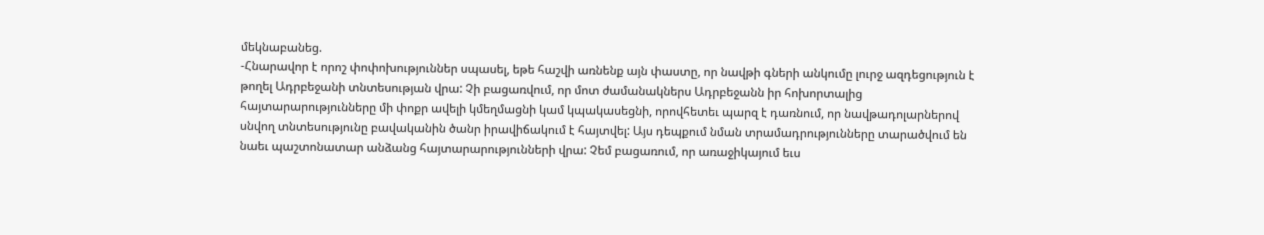մեկնաբանեց.
-Հնարավոր է որոշ փոփոխություններ սպասել, եթե հաշվի առնենք այն փաստը, որ նավթի գների անկումը լուրջ ազդեցություն է թողել Ադրբեջանի տնտեսության վրա: Չի բացառվում, որ մոտ ժամանակներս Ադրբեջանն իր հոխորտալից հայտարարությունները մի փոքր ավելի կմեղմացնի կամ կպակասեցնի, որովհետեւ պարզ է դառնում, որ նավթադոլարներով սնվող տնտեսությունը բավականին ծանր իրավիճակում է հայտվել: Այս դեպքում նման տրամադրությունները տարածվում են նաեւ պաշտոնատար անձանց հայտարարությունների վրա: Չեմ բացառում, որ առաջիկայում եւս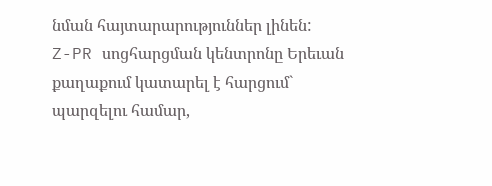նման հայտարարություններ լինեն:
Z-PR սոցհարցման կենտրոնը Երեւան քաղաքում կատարել է հարցում` պարզելու համար,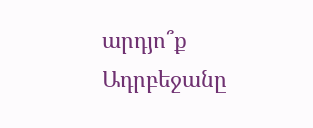արդյո՞ք Ադրբեջանը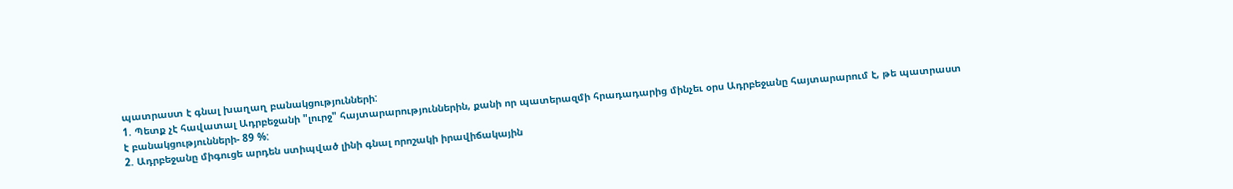պատրաստ է գնալ խաղաղ բանակցությունների:
1. Պետք չէ հավատալ Ադրբեջանի "լուրջ" հայտարարություններին, քանի որ պատերազմի հրադադարից մինչեւ օրս Ադրբեջանը հայտարարում է, թե պատրաստ է բանակցությունների- 89 %:
2. Ադրբեջանը միգուցե արդեն ստիպված լինի գնալ որոշակի իրավիճակային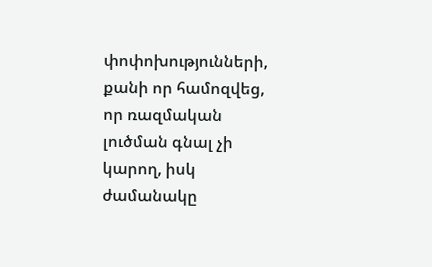փոփոխությունների, քանի որ համոզվեց, որ ռազմական լուծման գնալ չի կարող, իսկ ժամանակը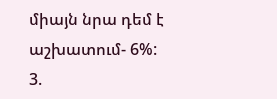միայն նրա դեմ է աշխատում- 6%:
3.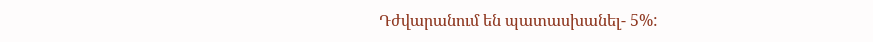Դժվարանում են պատասխանել- 5%: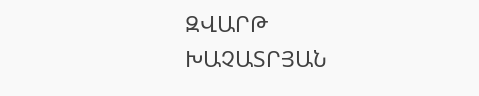ԶՎԱՐԹ ԽԱՉԱՏՐՅԱՆ